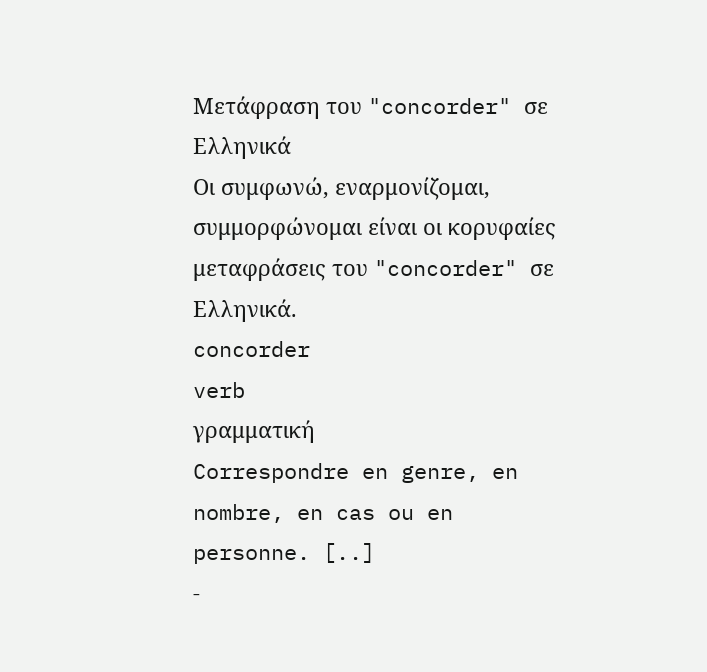Μετάφραση του "concorder" σε Ελληνικά
Οι συμφωνώ, εναρμονίζομαι, συμμορφώνομαι είναι οι κορυφαίες μεταφράσεις του "concorder" σε Ελληνικά.
concorder
verb
γραμματική
Correspondre en genre, en nombre, en cas ou en personne. [..]
-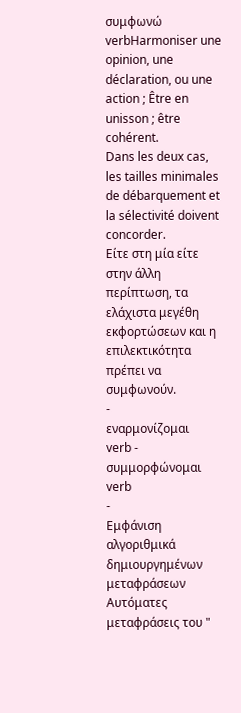συμφωνώ
verbHarmoniser une opinion, une déclaration, ou une action ; Être en unisson ; être cohérent.
Dans les deux cas, les tailles minimales de débarquement et la sélectivité doivent concorder.
Είτε στη μία είτε στην άλλη περίπτωση, τα ελάχιστα μεγέθη εκφορτώσεων και η επιλεκτικότητα πρέπει να συμφωνούν.
-
εναρμονίζομαι
verb -
συμμορφώνομαι
verb
-
Εμφάνιση αλγοριθμικά δημιουργημένων μεταφράσεων
Αυτόματες μεταφράσεις του "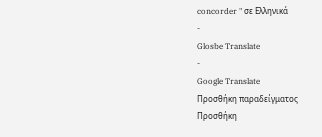concorder " σε Ελληνικά
-
Glosbe Translate
-
Google Translate
Προσθήκη παραδείγματος
Προσθήκη